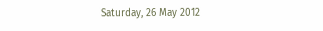Saturday, 26 May 2012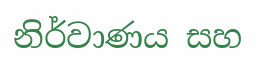නිර්වාණය සහ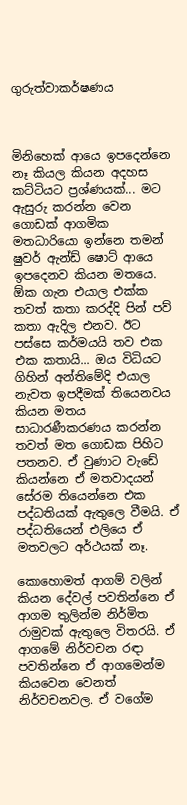ගුරුත්වාකර්ෂණය



මිනිහෙක් ආයෙ ඉපදෙන්නෙ නෑ කියල කියන අදහස කට්ටියට ප්‍රශ්ණයක්... මට ඇසුරු කරන්න වෙන ගොඩක් ආගමික මතධාරියො ‍ඉන්නෙ තමන් ෂුවර් ඇන්ඩ් ෂොට් ආයෙ ඉපදෙනව කියන මතයෙ. ඕක ගැන එයාල එක්ක තවත් කතා කරද්දි පින් පව් කතා ඇදිල එනව. ඊට පස්සෙ කර්මයයි තව එක එක කතායි... ඔය විධියට ගිහින් අන්තිමේදි එයාල නැවත ඉපදීමක් තියෙනවය කියන මතය සාධාරණීකරණය කරන්න තවත් මත ගොඩක පිහිට පතනව. ඒ වුණාට වැඩේ කියන්නෙ ඒ මතවාදයන් සේරම තියෙන්නෙ එක පද්ධතියක් ඇතුලෙ වීමයි. ඒ පද්ධතියෙන් එලියෙ ඒ මතවලට අර්ථයක් නෑ.

කොහොමත් ආගම් වලින් කියන දේවල් පවතින්නෙ ඒ ආගම තුලින්ම නිර්මිත රාමුවක් ඇතුලෙ විතරයි. ඒ ආගමේ නිර්වචන රඳා පවතින්නෙ ඒ ආගමෙන්ම කියවෙන වෙනත් නිර්වචනවල. ඒ වගේම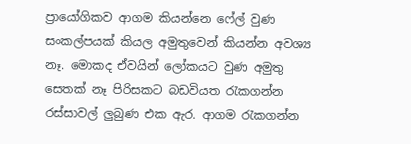ප්‍රා‍යෝගිකව ආගම කියන්නෙ ෆේල් වුණ සංකල්පයක් කියල අමුතුවෙන් කියන්න අවශ්‍ය නෑ. මොකද ඒවයින් ලෝකයට වුණ අමුතු සෙතක් නෑ පිරිසකට බඩවියත රැකගන්න රස්සාවල් ලුබුණ එක ඇර. ආගම රැකගන්න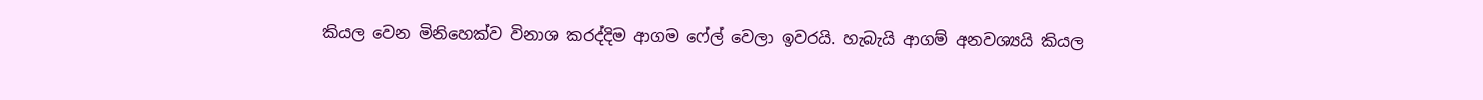කියල වෙන මිනිහෙක්ව විනාශ කරද්දිම ආගම ෆේල් වෙලා ඉවරයි. හැබැයි ආගම් අනවශ්‍යයි කියල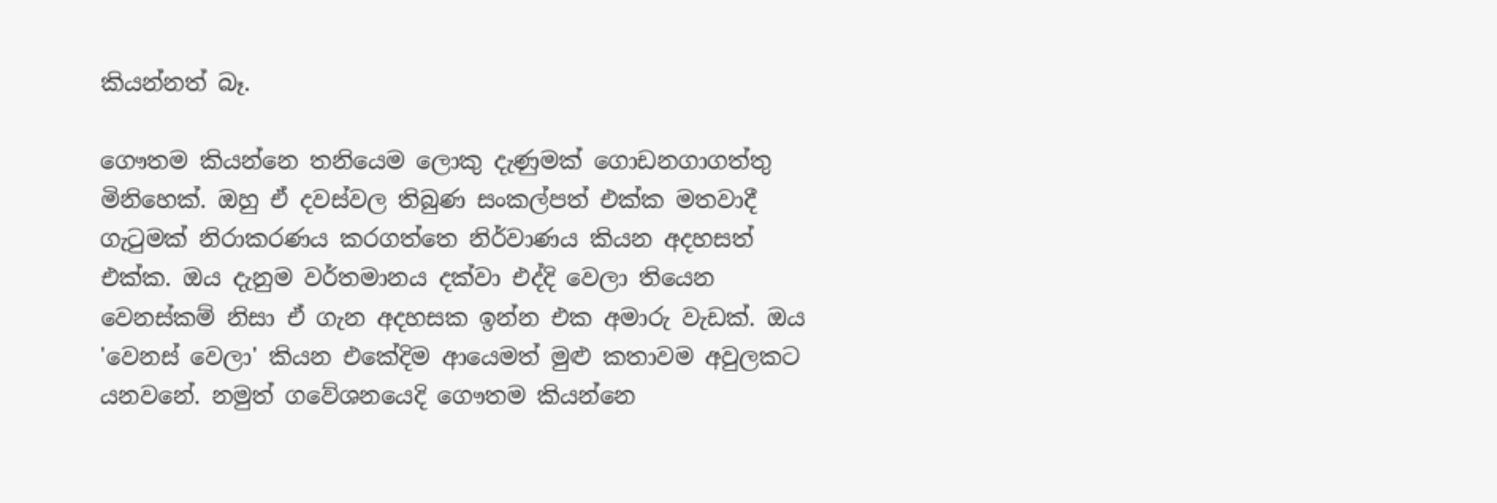කියන්නත් බෑ.

ගෞතම කියන්නෙ තනියෙම ලොකු දැණුමක් ගොඩනගාගත්තු මිනිහෙක්. ඔහු ඒ දවස්වල තිබුණ සංකල්පත් එක්ක මතවාදී ගැටුමක් නිරාකරණය කරගත්තෙ නිර්වාණය කියන අදහසත් එක්ක. ඔය දැනුම වර්තමානය දක්වා එද්දි වෙලා තියෙන වෙනස්කම් නිසා ඒ ගැන අදහසක ඉන්න එක අමාරු වැඩක්. ඔය 'වෙනස් වෙලා' කියන එකේදිම ආයෙමත් මුළු කතාවම අවුලකට යනවනේ. නමුත් ගවේශනයෙදි ගෞතම කියන්නෙ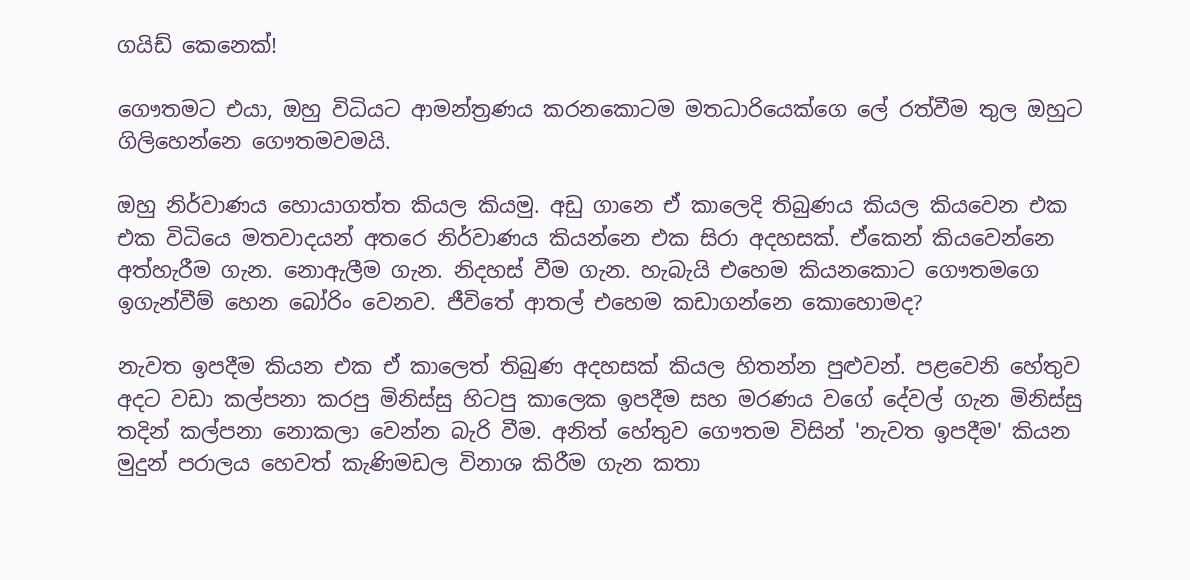ගයිඩ් කෙනෙක්!

ගෞතමට එයා, ඔහු විධියට ආමන්ත්‍රණය කරනකොටම මතධාරියෙක්ගෙ ලේ රත්වීම තුල ඔහුට ගිලිහෙන්නෙ ගෞතමවමයි.

ඔහු නිර්වාණය හොයාගත්ත කියල කියමු. අඩු ගානෙ ඒ කාලෙදි තිබුණය කියල කියවෙන එක එක විධියෙ මතවාදයන් අතරෙ නිර්වාණය කියන්නෙ එක සිරා අදහසක්. ඒකෙන් කියවෙන්නෙ අත්හැරීම ගැන. නොඇලීම ගැන. නිදහස් වීම ගැන. හැබැයි එහෙම කියනකොට ගෞතමගෙ ඉගැන්වීම් හෙන බෝරිං වෙනව. ජීවිතේ ආතල් එහෙම කඩාගන්නෙ කොහොමද?

නැවත ඉපදීම කියන එක ඒ කාලෙත් තිබුණ අදහසක් කියල හිතන්න පුළුවන්. පළවෙනි හේතුව අදට වඩා කල්පනා කරපු මිනිස්සු හිටපු කාලෙක ඉපදීම සහ මරණය වගේ දේවල් ගැන මිනිස්සු තදින් කල්පනා නොකලා වෙන්න බැරි වීම. අනිත් හේතුව ගෞතම විසින් 'නැවත ඉපදීම' කියන මුදුන් පරාලය හෙවත් කැණිමඩල විනාශ කිරීම ගැන කතා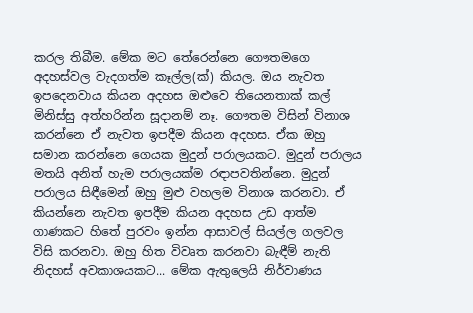කරල තිබීම. මේක මට තේරෙන්නෙ ගෞතමගෙ අදහස්වල වැදගත්ම කෑල්ල(ක්) කියල. ඔය නැවත ඉපදෙනවාය කියන අදහස ඔළුවෙ තියෙනතාක් කල් මිනිස්සු අත්හරින්න සූදානම් නෑ. ගෞතම විසින් විනාශ කරන්නෙ ඒ නැවත ඉපදීම කියන අදහස. ඒක ඔහු සමාන කරන්නෙ ‍ගෙයක මුදුන් පරාලයකට. මුදුන් පරාලය මතයි අනිත් හැම පරාලයක්ම රඳාපවතින්නෙ. මුදුන් පරාලය සිඳීමෙන් ඔහු මුළු වහලම විනාශ කරනවා. ඒ කියන්නෙ නැවත ඉපදීම කියන අදහස උඩ ආත්ම ගාණකට හිතේ පුරවං ඉන්න ආසාවල් සියල්ල ගලවල විසි කරනවා. ඔහු හිත විවෘත කරනවා බැඳීම් නැති නිදහස් අවකාශයකට... මේක ඇතුලෙයි නිර්වාණය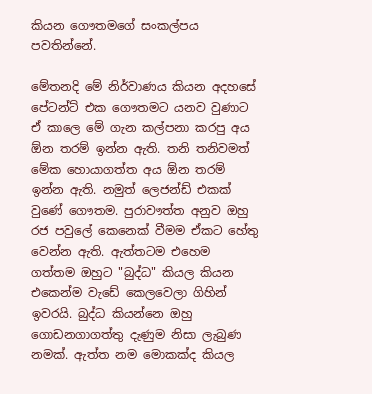කියන ‍ගෞතමගේ සංකල්පය පවතින්නේ.

මේතනදි මේ නිර්වාණය කියන අදහසේ පේටන්ට් එක ගෞතමට යනව වුණාට ඒ කාලෙ මේ ගැන කල්පනා කරපු අය ඕන තරම් ඉන්න ඇති. තනි තනිවමත් මේක හොයාගත්ත අය ඕන තරම් ඉන්න ඇති. නමුත් ලෙජන්ඩ් එකක් වුණේ ගෞතම. පුරාවෟත්ත අනුව ඔහු රජ පවුලේ කෙනෙක් වීමම ඒකට හේතු වෙන්න ඇති. ඇත්තටම එහෙම ගත්තම ඔහුට "බුද්ධ" කියල කියන එකෙන්ම වැඩේ කෙලවෙලා ගිහින් ඉවරයි. බුද්ධ කියන්නෙ ඔහු ගොඩනගාගත්තු දැණුම නිසා ලැබුණ නමක්. ඇත්ත නම මොකක්ද කියල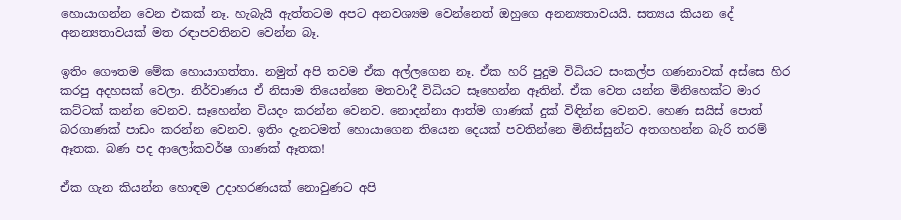හොයාගන්න වෙන එකක් නෑ. හැබැයි ඇත්තටම අපට අනවශ්‍යම වෙන්නෙත් ඔහුගෙ අනන්‍යතාවයයි. සත්‍යය කියන දේ අනන්‍යතාවයක් මත රඳාපවතිනව වෙන්න බෑ.

ඉතිං ගෞතම මේක හොයාගත්තා. නමුත් අපි තවම ඒක අල්ලගෙන නෑ. ඒක හරි පුදුම විධියට සංකල්ප ගණනාවක් අස්සෙ හිර කරපු අදහසක් වෙලා. නිර්වාණය ඒ නිසාම තියෙන්නෙ මතවාදී විධියට සෑහෙන්න ඈතින්. ඒක වෙත යන්න මිනිහෙක්ට මාර කට්ටක් කන්න වෙනව. සෑහෙන්න වියදං කරන්න වෙනව. නොදන්නා ආත්ම ගාණක් දුක් විඳින්න වෙනව. හෙණ සයිස් පොත් බරගාණක් පාඩං කරන්න වෙනව. ඉතිං දැනටමත් හොයාගෙන තියෙන දෙයක් පවතින්නෙ මිනිස්සුන්ට අතගහන්න බැරි තරම් ඈතක. බණ පද ආලෝකවර්ෂ ගාණක් ඈතක!

ඒක ගැන කියන්න හොඳම උදාහරණයක් නොවුණට අපි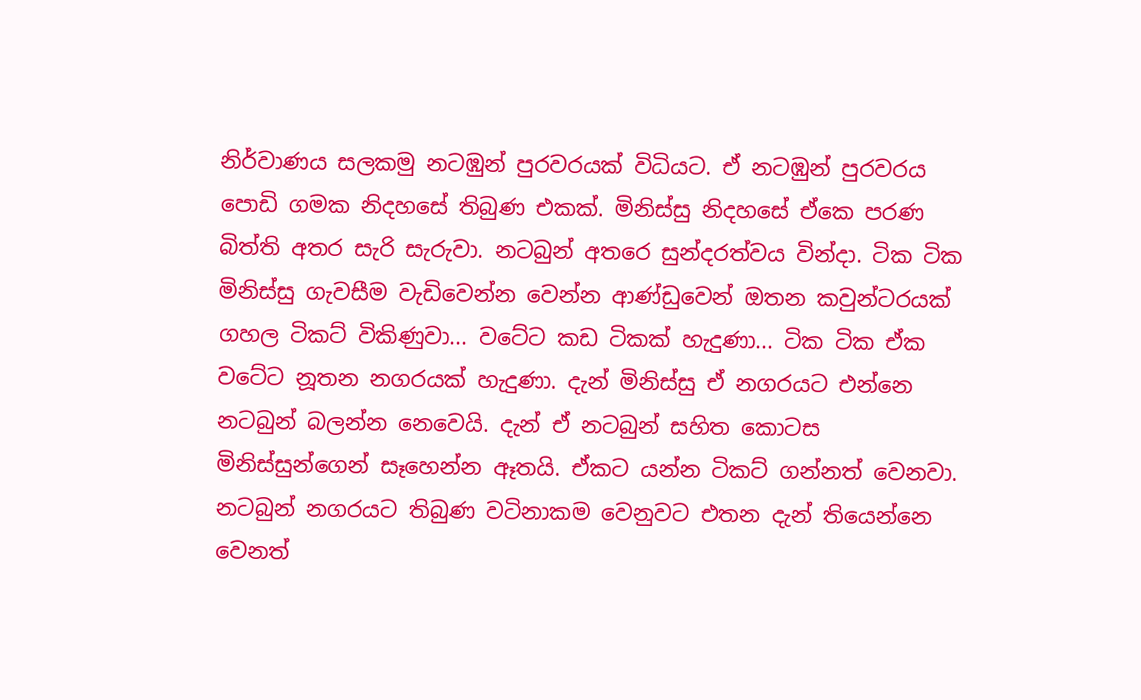නිර්වාණය සලකමු නටඹුන් පුරවරයක් විධියට. ඒ නටඹුන් පුරවරය පොඩි ගමක නිදහසේ තිබුණ එකක්. මිනිස්සු නිදහසේ ඒකෙ පරණ බිත්ති අතර සැරි සැරුවා. නටබුන් අතරෙ සුන්දරත්වය වින්දා. ටික ටික මිනිස්සු ගැවසීම වැඩිවෙන්න වෙන්න ආණ්ඩුවෙන් ඔතන කවුන්ටරයක් ගහල ටිකට් විකිණුවා... වටේට කඩ ටිකක් හැදුණා... ටික ටික ඒක වටේට නූතන නගරයක් හැදුණා. දැන් මිනිස්සු ඒ නගරයට එන්නෙ නටබුන් බලන්න නෙවෙයි. දැන් ඒ නටබුන් සහිත කොටස මිනිස්සුන්ගෙන් සෑහෙන්න ඈතයි. ඒකට යන්න ටිකට් ගන්නත් වෙනවා. නටබුන් නගරයට තිබුණ වටිනාකම වෙනුවට එතන දැන් තියෙන්නෙ වෙනත්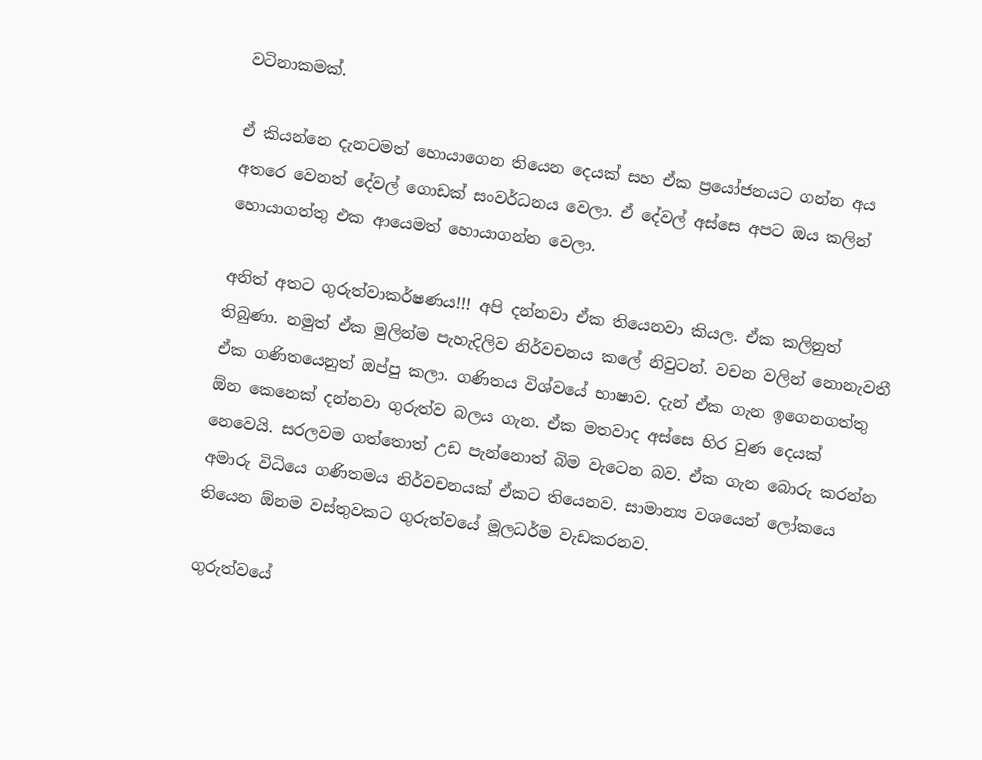වටිනාකමක්.

ඒ කියන්නෙ දැනටමත් හොයාගෙන තියෙන දෙයක් සහ ඒක ප්‍රයෝජනයට ගන්න අය අතරෙ වෙනත් දේවල් ගොඩක් සංවර්ධනය වෙලා. ඒ දේවල් අස්සෙ අපට ඔය කලින් හොයාගත්තු එක ආයෙමත් හොයාගන්න වෙලා.

අනිත් අතට ගුරුත්වාකර්ෂණය!!! අපි දන්නවා ඒක තියෙනවා කියල. ඒක කලිනුත් තිබුණා. නමුත් ඒක මුලින්ම පැහැදිලිව නිර්වචනය කලේ නිවුටන්. වචන වලින් නොනැවතී ඒක ගණිතයෙනුත් ඔප්පු කලා. ගණිතය විශ්වයේ භාෂාව. දැන් ඒක ගැන ඉගෙනගත්තු ඕන කෙනෙක් දන්නවා ගුරුත්ව බලය ගැන. ඒක මතවාද අස්සෙ හිර වුණ දෙයක් නෙවෙයි. සරලවම ගත්තොත් උඩ පැන්නොත් බිම වැටෙන බව. ඒක ගැන බොරු කරන්න අමාරු විධියෙ ගණිතමය නිර්වචනයක් ඒකට තියෙනව. සාමාන්‍ය වශයෙන් ලෝකයෙ තියෙන ඕනම වස්තුවකට ගුරුත්වයේ මූලධර්ම වැඩකරනව.

ගුරුත්වයේ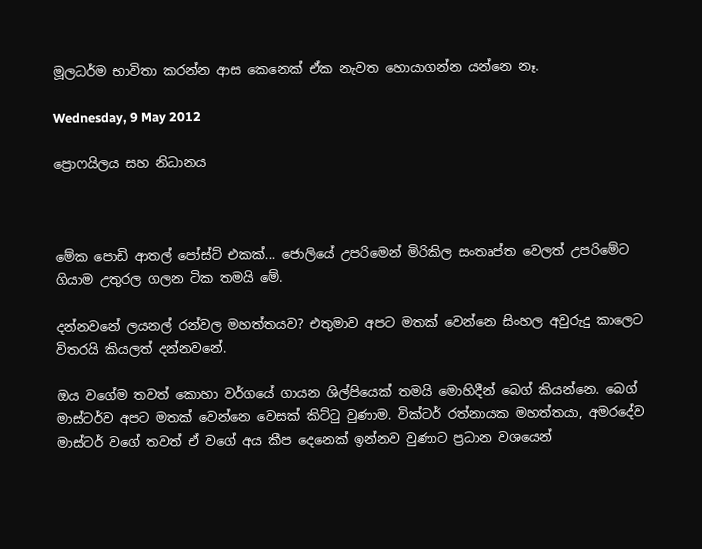මූලධර්ම භාවිතා කරන්න ආස කෙනෙක් ඒක නැවත හොයාගන්න යන්නෙ නෑ.

Wednesday, 9 May 2012

ප්‍රොෆයිලය සහ නිධානය



මේක පොඩි ආතල් පෝස්ට් එකක්... ජොලියේ උපරිමෙන් මිරිකිල සංතෘප්ත වෙලත් උපරිමේට ගියාම උතුරල ගලන ටික තමයි මේ.

දන්නවනේ ලයනල් රන්වල මහත්තයව? එතුමාව අපට මතක් වෙන්නෙ සිංහල අවුරුදු කාලෙට විතරයි කියලත් දන්නවනේ.

ඔය ව‍ගේම තවත් කොහා වර්ගයේ ගායන ශිල්පියෙක් තමයි මොහිදීන් බෙග් කියන්නෙ. බෙග් මාස්ටර්ව අපට මතක් වෙන්නෙ වෙසක් කිට්ටු වුණාම. වික්ටර් රත්නායක මහත්තයා, අමරදේව මාස්ටර් වගේ තවත් ඒ වගේ අය කීප දෙනෙක් ඉන්නව වුණාට ප්‍රධාන වශයෙන්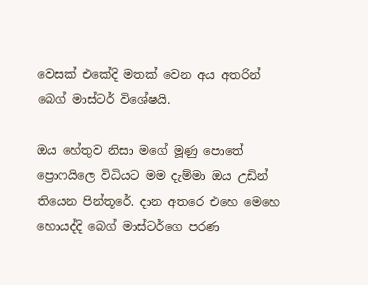වෙසක් එකේදි මතක් වෙන අය අතරින් බෙග් මාස්ටර් විශේෂයි.

ඔය ‍හේතුව නිසා මගේ මූණු පොතේ ප්‍රොෆයිලෙ විධියට මම දැම්මා ඔය උඩින් තියෙන පින්තූරේ. දාන අතරෙ එහෙ මෙහෙ හොයද්දි බෙග් මාස්ටර්ගෙ පරණ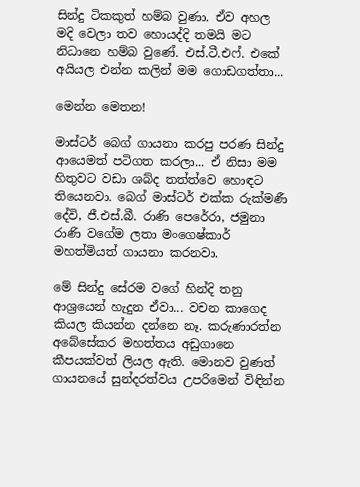සින්දු ටිකකුත් හම්බ වුණා. ඒව අහල මදි වෙලා තව හොයද්දි තමයි මට නිධානෙ හම්බ වුණේ. එස්.ටී.එෆ්. එකේ අයියල එන්න කලින් මම ගොඩගත්තා...

මෙන්න මෙතන!

මාස්ටර් බෙග් ගායනා කරපු පරණ සින්දු ආයෙමත් පටිගත කරලා... ඒ නිසා මම හිතුවට වඩා ශබ්ද තත්ත්වෙ හොඳට තියෙනවා. බෙග් මාස්ටර් එක්ක රුක්මණී දේවි, ජී.එස්.බී. රාණි පෙරේරා, ජමුනා රාණි වගේම ලතා මං‍ගෙෂ්කාර් මහත්මියත් ගායනා කරනවා.

මේ සින්දු සේරම වගේ හින්දි තනු ආශ්‍රයෙන් හැදුන ඒවා... වචන කාගෙද කියල කියන්න දන්නෙ නෑ. කරුණාරත්න අ‍බේසේකර මහත්තය අඩුගානෙ කීපයක්වත් ලියල ඇති. මොනව වුණත් ගායනයේ සුන්දරත්වය උපරිමෙන් විඳින්න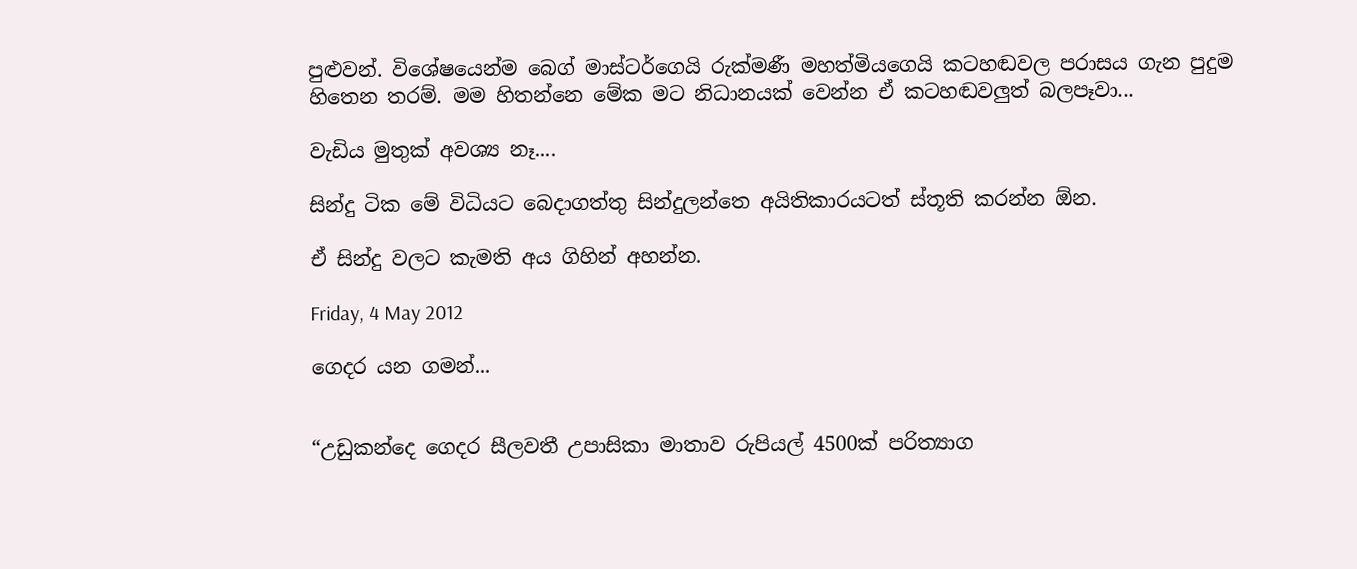පුළුවන්. විශේෂයෙන්ම බෙග් මාස්ටර්ගෙයි රුක්මණී මහත්මියගෙයි කටහඬවල පරාසය ගැන පුදුම හිතෙන තරම්. මම හිතන්නෙ මේක මට නිධානයක් වෙන්න ඒ කටහඬවලුත් බලපෑවා...

වැඩිය මුතුක් අවශ්‍ය නෑ....

සින්දු ටික මේ විධියට බෙදාගත්තු සින්දුලන්තෙ අයිතිකාරයටත් ස්තූති කරන්න ඕන.

ඒ සින්දු වලට කැමති අය ගිහින් අහන්න.

Friday, 4 May 2012

ගෙදර යන ගමන්...


“උඩුකන්දෙ ගෙදර ‍සීලවතී උපාසිකා මාතාව රුපියල් 4500ක් පරිත්‍යාග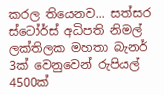කරල තියෙනව... සත්සර ස්ටෝර්ස් අධිපති නිමල් ලක්තිලක මහතා බැනර් 3ක් වෙනුවෙන් රුපියල් 4500ක්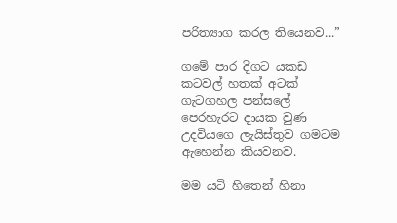පරිත්‍යාග කරල තියෙනව...”

ගමේ පාර දිගට යකඩ කටවල් හතක් අටක් ගැටගහල පන්සලේ පෙරහැරට දායක වුණ උදවියගෙ ලැයිස්තුව ගමටම ඇහෙන්න කියවනව.

මම යටි හිතෙන් හිනා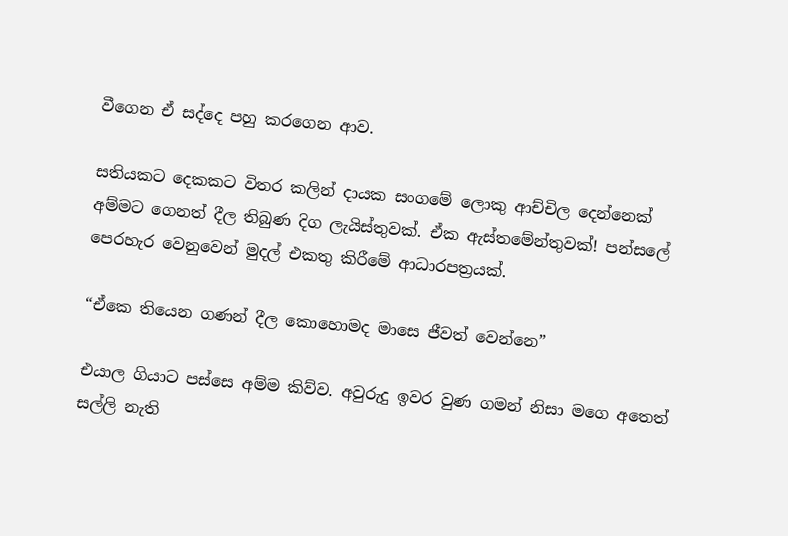වීගෙන ඒ සද්දෙ පහු කරගෙන ආව.

සතියකට දෙකකට විතර කලින් දායක සංගමේ ලොකු ආච්චිල දෙන්නෙක් අම්මට ගෙනත් දීල තිබුණ ‍දිග ලැයිස්තුවක්. ඒක ඇස්තමේන්තුවක්! පන්සලේ පෙරහැර වෙනුවෙන් මුදල් එකතු කිරීමේ ආධාරපත්‍රයක්.

“ඒකෙ තියෙන ගණන් දීල කොහොමද මාසෙ ජීවත් වෙන්නෙ”

එයාල ගියාට පස්සෙ අම්ම කිව්ව. අවුරුදු ඉවර වුණ ගමන් නිසා මගෙ අතෙත් සල්ලි නැති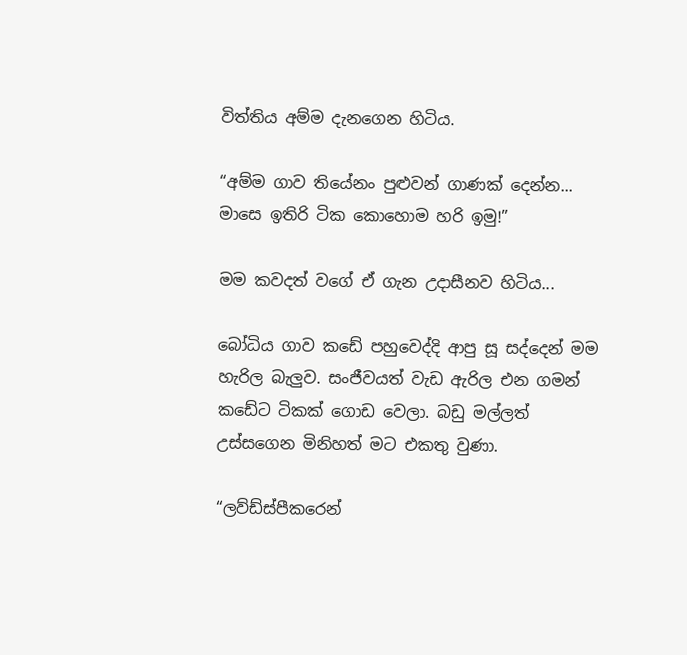විත්තිය අම්ම දැනගෙන හිටිය.

“අම්ම ගාව තියේනං පුළුවන් ගාණක් දෙන්න... මාසෙ ඉතිරි ටික කොහොම හරි ඉමු!”

මම කවදත් වගේ ඒ ගැන උදාසීනව හිටිය...

බෝධිය ගාව කඩේ පහුවෙද්දි ආපු සූ සද්දෙන් මම හැරිල බැලුව. සංජීවයත් වැඩ ඇරිල එන ගමන් කඩේට ටිකක් ගොඩ වෙලා. බඩු මල්ලත් උස්සගෙන මිනිහත් මට එකතු වුණා.

“ලව්ඩ්ස්පීකරෙන්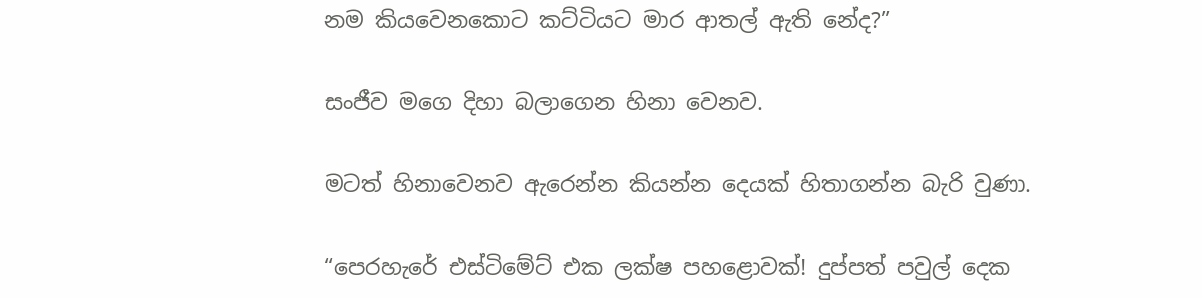නම කියවෙනකොට කට්ටියට මාර ආතල් ඇති නේද?”

සංජීව මගෙ දිහා බලාගෙන හිනා වෙනව.

මටත් හිනාවෙනව ඇරෙන්න කියන්න දෙයක් හිතාගන්න බැරි වුණා.

“පෙරහැරේ එස්ටිමේට් එක ලක්ෂ පහළොවක්! දුප්පත් පවුල් දෙක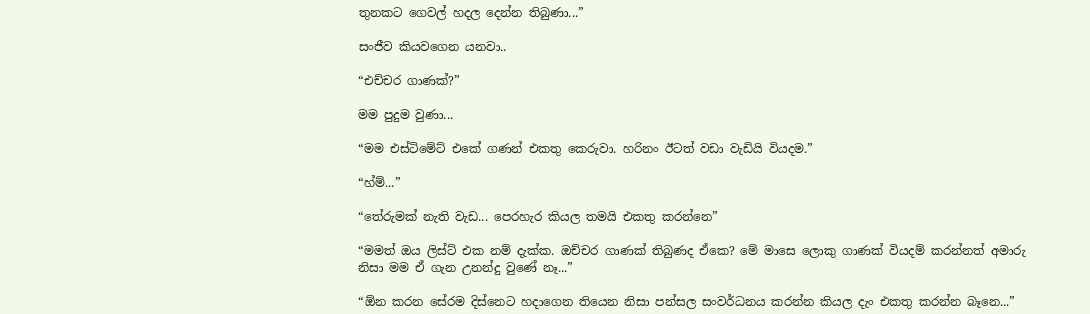තුනකට ගෙවල් හදල දෙන්න තිබුණා...”

සංජීව කියවගෙන යනවා..

“එච්චර ගාණක්?”

මම පුදුම වුණා...

“මම එස්ටිමේට් එකේ ගණන් එකතු කෙරුවා. හරිනං ඊටත් වඩා වැඩියි වියදම.”

“හ්ම්...”

“තේරුමක් නැති වැඩ... පෙරහැර කියල තමයි එකතු කරන්නෙ”

“මමත් ඔය ලිස්ට් එක නම් දැක්ක. ඔච්චර ගාණක් තිබුණද ඒකෙ? මේ මාසෙ ලොකු ගාණක් වියදම් කරන්නත් අමාරු නිසා මම ඒ ගැන උනන්දු වුණේ නෑ...”

“ඕන කරන සේරම දිස්නෙට හදාගෙන තියෙන නිසා පන්සල සංවර්ධනය කරන්න කියල දැං එකතු කරන්න බෑනෙ...”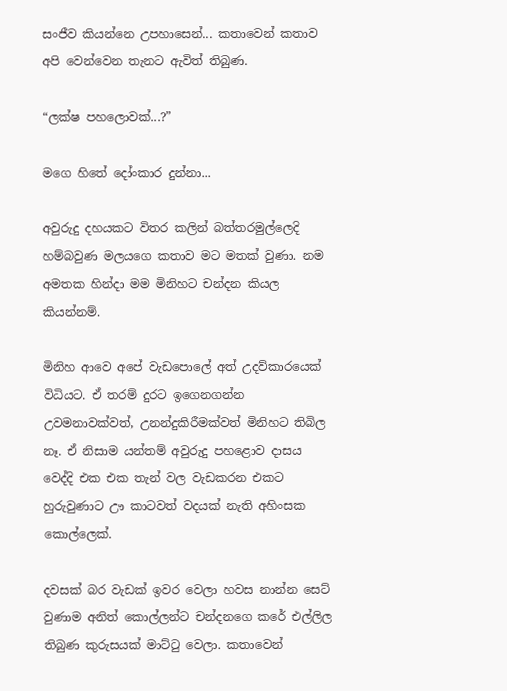සංජීව කියන්නෙ උපහාසෙන්... කතාවෙන් කතාව අපි වෙන්වෙන තැනට ඇවිත් තිබුණ.

“ලක්ෂ පහලොවක්...?”

මගෙ හිතේ දෝංකාර දුන්නා...

අවුරුදු දහයකට විතර කලින් බත්තරමුල්ලෙදි හම්බවුණ මලයගෙ කතාව මට මතක් වුණා. නම අමතක හින්දා මම මිනිහට චන්දන කියල කියන්නම්.

මිනිහ ආවෙ අපේ වැඩපොලේ අත් උදව්කාරයෙක් විධියට. ඒ තරම් දුරට ඉගෙනගන්න උවමනාවක්වත්, උනන්දුකිරීමක්වත් මිනිහට තිබිල නෑ. ඒ නිසාම යන්තම් අවුරුදු පහළොව දාසය වෙද්දි එක එක තැන් වල වැඩකරන එකට හුරුවුණාට ඌ කාටවත් වදයක් නැති අහිංසක කොල්ලෙක්.

දවසක් බර වැඩක් ඉවර වෙලා හවස නාන්න සෙට් වුණාම අනිත් කොල්ලන්ට චන්දනගෙ කරේ එල්ලිල තිබුණ කුරුසයක් මාට්ටු වෙලා. කතාවෙන්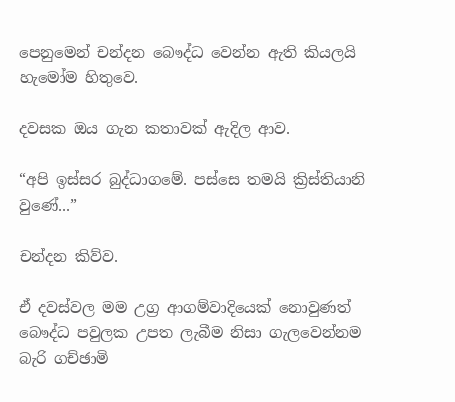පෙනුමෙන් චන්දන බෞද්ධ වෙන්න ඇති කියලයි හැමෝම හිතුවෙ.

දවසක ඔය ගැන කතාවක් ඇදිල ආව.

“අපි ඉස්සර බුද්ධාගමේ. පස්සෙ තමයි ක්‍රිස්තියානි වුණේ...”

චන්දන කිව්ව.

ඒ දවස්වල මම උග්‍ර ආගම්වාදියෙක් නොවුණත් බෞද්ධ පවුලක උපත ලැබීම නිසා ගැලවෙන්නම බැරි ගච්ඡාමි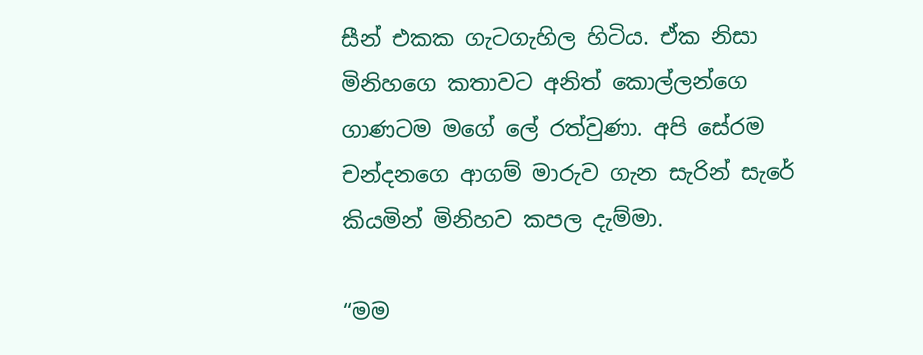සීන් එකක ගැටගැහිල හිටිය. ඒක නිසා මිනිහගෙ කතාවට අනිත් කොල්ලන්ගෙ ගාණටම මගේ ලේ රත්වුණා. අපි සේරම චන්දනගෙ ආගම් මාරුව ගැන සැරින් සැරේ කියමින් මිනිහව කපල දැම්මා.

“මම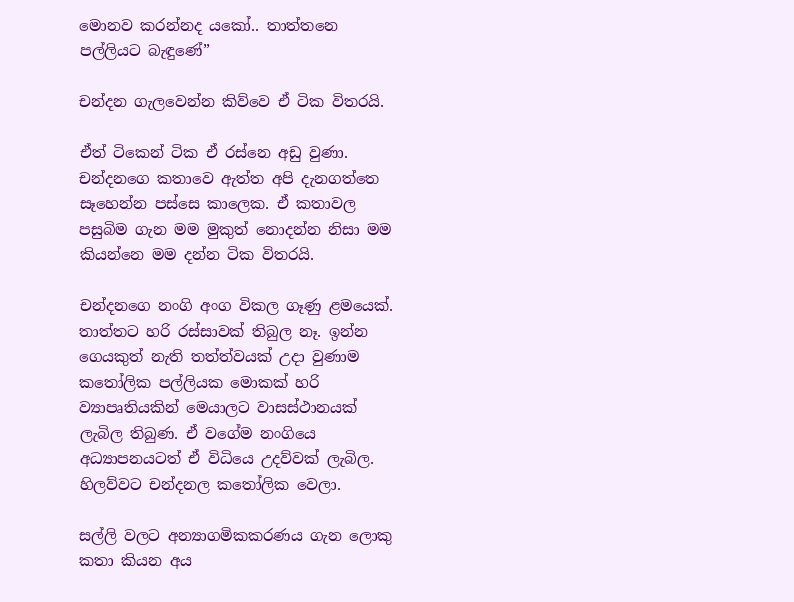මොනව කරන්නද යකෝ.. තාත්තනෙ පල්ලියට බැඳුණේ”

චන්දන ගැලවෙන්න කිව්වෙ ඒ ටික විතරයි.

ඒත් ටිකෙන් ටික ඒ රස්නෙ අඩු වුණා. චන්දනගෙ කතාවෙ ඇත්ත අපි දැනගත්තෙ සෑහෙන්න පස්සෙ කාලෙක. ඒ කතාවල පසුබිම ගැන මම මුකුත් නොදන්න නිසා මම කියන්නෙ මම දන්න ටික විතරයි.

චන්දනගෙ නංගි අංග විකල ගෑණු ළමයෙක්. තාත්තට හරි රස්සාවක් තිබුල නෑ. ඉන්න ගෙයකුත් නැති තත්ත්වයක් උදා වුණාම කතෝලික පල්ලියක මොකක් හරි ව්‍යාපෘතියකින් මෙයාලට වාසස්ථානයක් ලැබිල තිබුණ. ඒ වගේම නංගියෙ අධ්‍යාපනයටත් ඒ විධියෙ උදව්වක් ලැබිල. හිලව්වට චන්දනල කතෝලික වෙලා.

සල්ලි වලට අන්‍යාගමිකකරණය ගැන ලොකු කතා කියන අය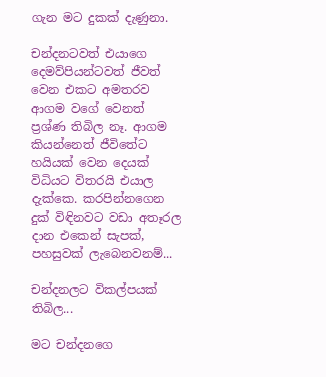ගැන මට දුකක් දැණුනා.

චන්දනටවත් එයාගෙ දෙමව්පියන්ටවත් ජීවත් වෙන එකට අමතරව ආගම වගේ වෙනත් ප්‍රශ්ණ තිබිල නෑ. ආගම කියන්නෙත් ජීවිතේට හයියක් වෙන දෙයක් විධියට විතරයි එයාල දැක්කෙ. කරපින්නගෙන දුක් විඳිනවට වඩා අතෑරල දාන එකෙන් සැපක්, පහසුවක් ලැබෙනවනම්...

චන්දනලට විකල්පයක් තිබිල...

මට චන්දනගෙ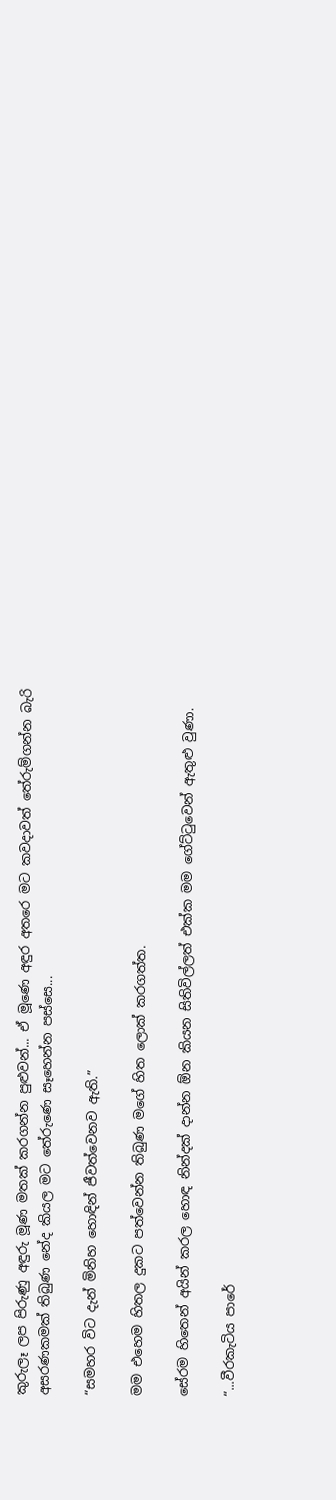කුරුලෑ ලප පිරුණු අඳුරු මූණ මතක් කරගන්න පුළුවන්... ඒ මූණෙ අඳුර අතරෙ මට කවදාවත් තේරුම්ගන්න බැරි අසරණකමක් තිබුණ නේද කියල මට තේරුණෙ සෑහෙන්න පස්සෙ...

“සමහර විට දැන් මිනිහ හොඳින් ජීවත්වෙනව ඇති.”

මම එහෙම හිතල දුකට පත්වෙන්න තිබුණ මගේ හිත ලොක් කරගත්ත.

සේරම හිතෙන් අයින් කරල හොඳ නින්දක් දාන්න ඕන කියන සිතිවිල්ලත් එක්ක මම ගේට්ටුවෙන් ඇතුළු වුණා.

“...වීරකැටිය පාරේ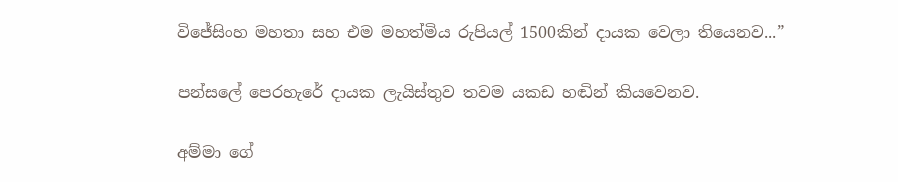වි‍ජේසිංහ මහතා සහ එම මහත්මිය රුපියල් 1500කින් දායක වෙලා තියෙනව...”

පන්සලේ පෙරහැරේ දායක ලැයිස්තුව තවම යකඩ හඬින් කියවෙනව.

අම්මා ගේ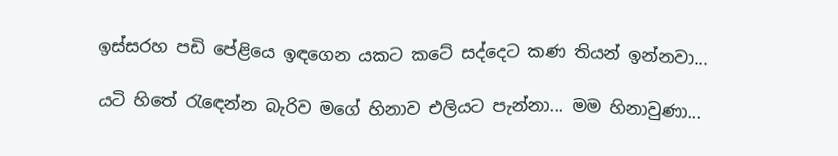ඉස්සරහ පඩි පේළියෙ ඉඳගෙන යකට කටේ සද්දෙට කණ තියන් ඉන්නවා...

යටි හිතේ රැ‍ඳෙන්න බැරිව මගේ හිනාව එලියට පැන්නා... මම හිනාවුණා...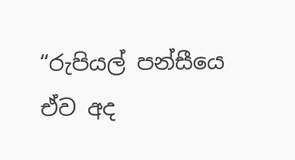“රුපියල් පන්සීයෙ ඒව අද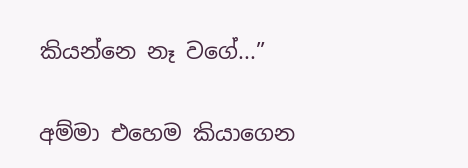කියන්නෙ නෑ වගේ...”

අම්මා එහෙම කියාගෙන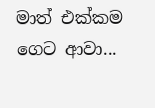මාත් එක්කම ගෙට ආවා...